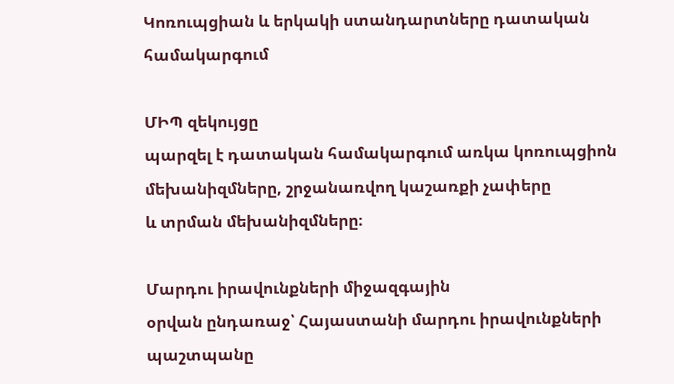Կոռուպցիան և երկակի ստանդարտները դատական համակարգում

ՄԻՊ զեկույցը
պարզել է դատական համակարգում առկա կոռուպցիոն մեխանիզմները, շրջանառվող կաշառքի չափերը
և տրման մեխանիզմները։

Մարդու իրավունքների միջազգային
օրվան ընդառաջ՝ Հայաստանի մարդու իրավունքների պաշտպանը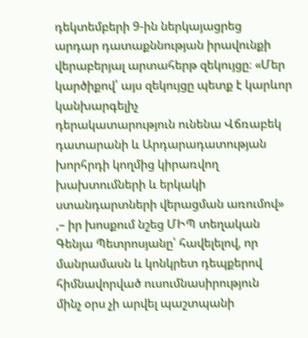դեկտեմբերի 9-ին ներկայացրեց
արդար դատաքննության իրավունքի վերաբերյալ արտահերթ զեկույցը։ «Մեր կարծիքով՝ այս զեկույցը պետք է կարևոր կանխարգելիչ
դերակատարություն ունենա Վճռաբեկ դատարանի և Արդարադատության խորհրդի կողմից կիրառվող
խախտումների և երկակի ստանդարտների վերացման առումով»
,– իր խոսքում նշեց ՄԻՊ տեղական
Գենյա Պետրոսյանը՝ հավելելով, որ մանրամասն և կոնկրետ դեպքերով հիմնավորված ուսումնասիրություն
մինչ օրս չի արվել պաշտպանի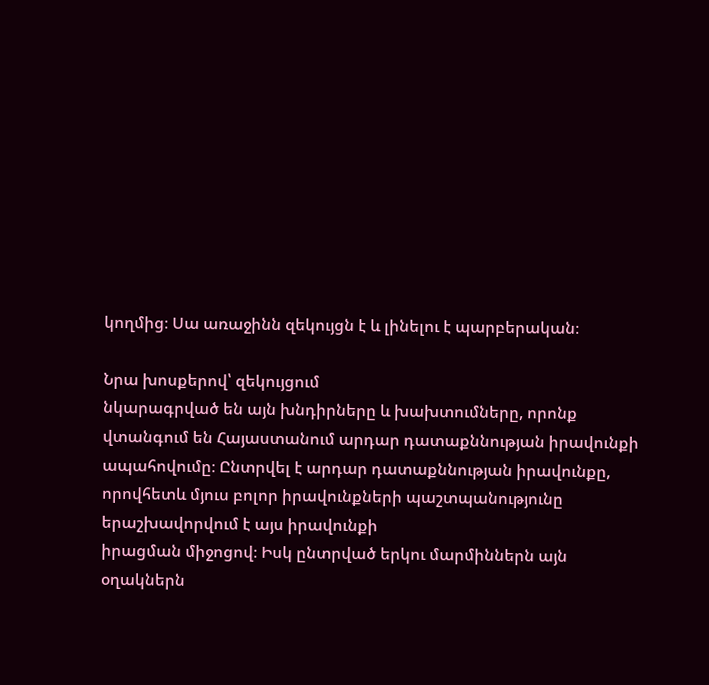կողմից։ Սա առաջինն զեկույցն է և լինելու է պարբերական։

Նրա խոսքերով՝ զեկույցում
նկարագրված են այն խնդիրները և խախտումները, որոնք  վտանգում են Հայաստանում արդար դատաքննության իրավունքի
ապահովումը։ Ընտրվել է արդար դատաքննության իրավունքը, որովհետև մյուս բոլոր իրավունքների պաշտպանությունը երաշխավորվում է այս իրավունքի
իրացման միջոցով։ Իսկ ընտրված երկու մարմիններն այն օղակներն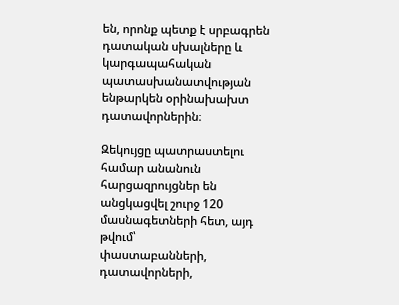են, որոնք պետք է սրբագրեն
դատական սխալները և կարգապահական պատասխանատվության ենթարկեն օրինախախտ դատավորներին։

Զեկույցը պատրաստելու
համար անանուն հարցազրույցներ են անցկացվել շուրջ 120 մասնագետների հետ, այդ թվում՝
փաստաբանների, դատավորների,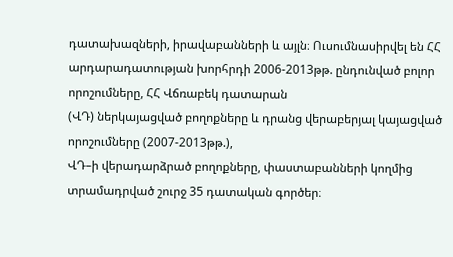դատախազների, իրավաբանների և այլն։ Ուսումնասիրվել են ՀՀ
արդարադատության խորհրդի 2006-2013թթ. ընդունված բոլոր որոշումները, ՀՀ Վճռաբեկ դատարան
(ՎԴ) ներկայացված բողոքները և դրանց վերաբերյալ կայացված որոշումները (2007-2013թթ.),
ՎԴ–ի վերադարձրած բողոքները, փաստաբանների կողմից տրամադրված շուրջ 35 դատական գործեր։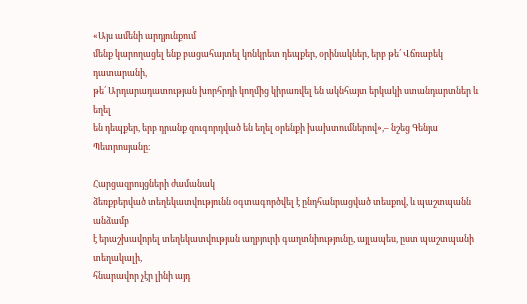«Այս ամենի արդյունքում
մենք կարողացել ենք բացահայտել կոնկրետ դեպքեր, օրինակներ, երբ թե՛ Վճռաբեկ դատարանի,
թե՛ Արդարադատության խորհրդի կողմից կիրառվել են ակնհայտ երկակի ստանդարտներ և եղել
են դեպքեր, երբ դրանք զուգորդված են եղել օրենքի խախտումներով»,– նշեց Գենյա Պետրոսյանը։

Հարցազրույցների ժամանակ
ձեռքբերված տեղեկատվությունն օգտագործվել է ընդհանրացված տեսքով, և պաշտպանն անձամբ
է երաշխավորել տեղեկատվության աղբյուրի գաղտնիությունը, այլապես, ըստ պաշտպանի տեղակալի,
հնարավոր չէր լինի այդ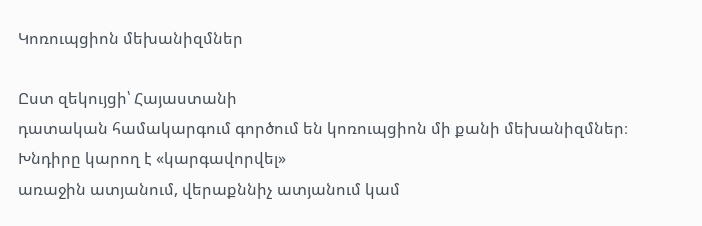Կոռուպցիոն մեխանիզմներ

Ըստ զեկույցի՝ Հայաստանի
դատական համակարգում գործում են կոռուպցիոն մի քանի մեխանիզմներ։ Խնդիրը կարող է «կարգավորվել»
առաջին ատյանում, վերաքննիչ ատյանում կամ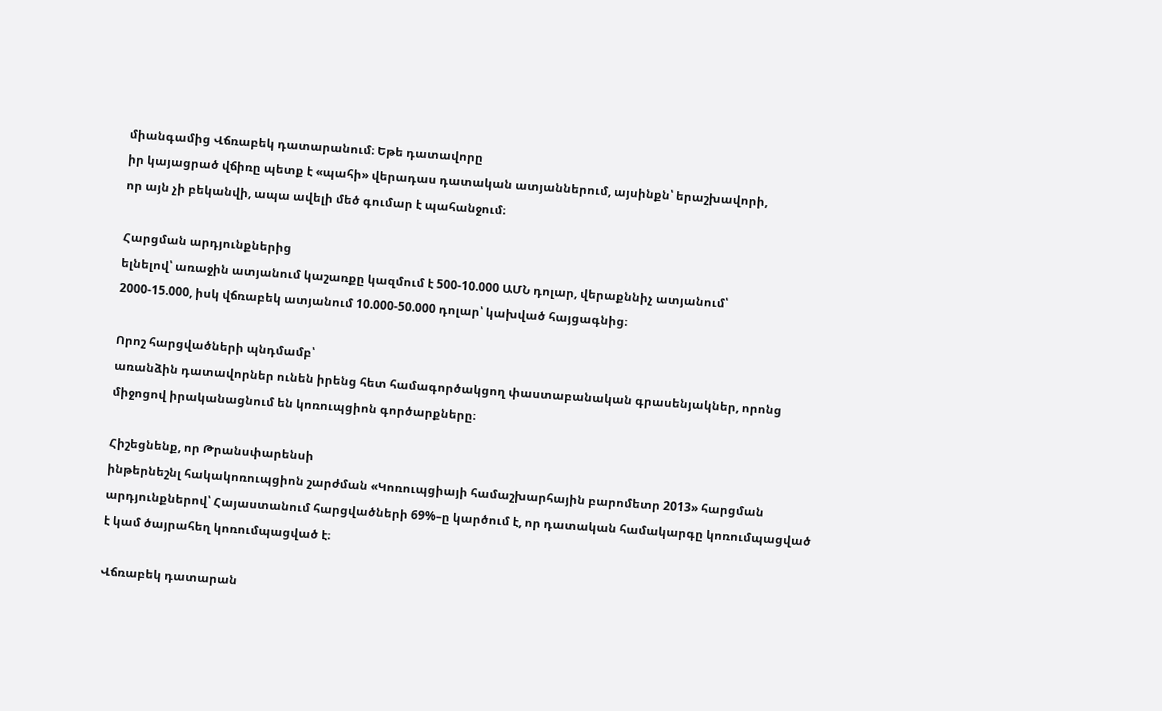միանգամից Վճռաբեկ դատարանում։ Եթե դատավորը
իր կայացրած վճիռը պետք է «պահի» վերադաս դատական ատյաններում, այսինքն՝ երաշխավորի,
որ այն չի բեկանվի, ապա ավելի մեծ գումար է պահանջում։

Հարցման արդյունքներից
ելնելով՝ առաջին ատյանում կաշառքը կազմում է 500-10.000 ԱՄՆ դոլար, վերաքննիչ ատյանում՝
2000-15.000, իսկ վճռաբեկ ատյանում 10.000-50.000 դոլար՝ կախված հայցագնից։

Որոշ հարցվածների պնդմամբ՝
առանձին դատավորներ ունեն իրենց հետ համագործակցող փաստաբանական գրասենյակներ, որոնց
միջոցով իրականացնում են կոռուպցիոն գործարքները։

Հիշեցնենք, որ Թրանսփարենսի
ինթերնեշնլ հակակոռուպցիոն շարժման «Կոռուպցիայի համաշխարհային բարոմետր 2013» հարցման
արդյունքներով՝ Հայաստանում հարցվածների 69%–ը կարծում է, որ դատական համակարգը կոռումպացված
է կամ ծայրահեղ կոռումպացված է։

Վճռաբեկ դատարան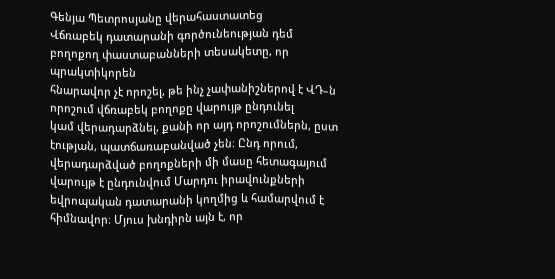Գենյա Պետրոսյանը վերահաստատեց
Վճռաբեկ դատարանի գործունեության դեմ բողոքող փաստաբանների տեսակետը, որ պրակտիկորեն
հնարավոր չէ որոշել, թե ինչ չափանիշներով է ՎԴ–ն որոշում վճռաբեկ բողոքը վարույթ ընդունել
կամ վերադարձնել, քանի որ այդ որոշումներն, ըստ էության, պատճառաբանված չեն։ Ընդ որում,
վերադարձված բողոքների մի մասը հետագայում վարույթ է ընդունվում Մարդու իրավունքների
եվրոպական դատարանի կողմից և համարվում է հիմնավոր։ Մյուս խնդիրն այն է, որ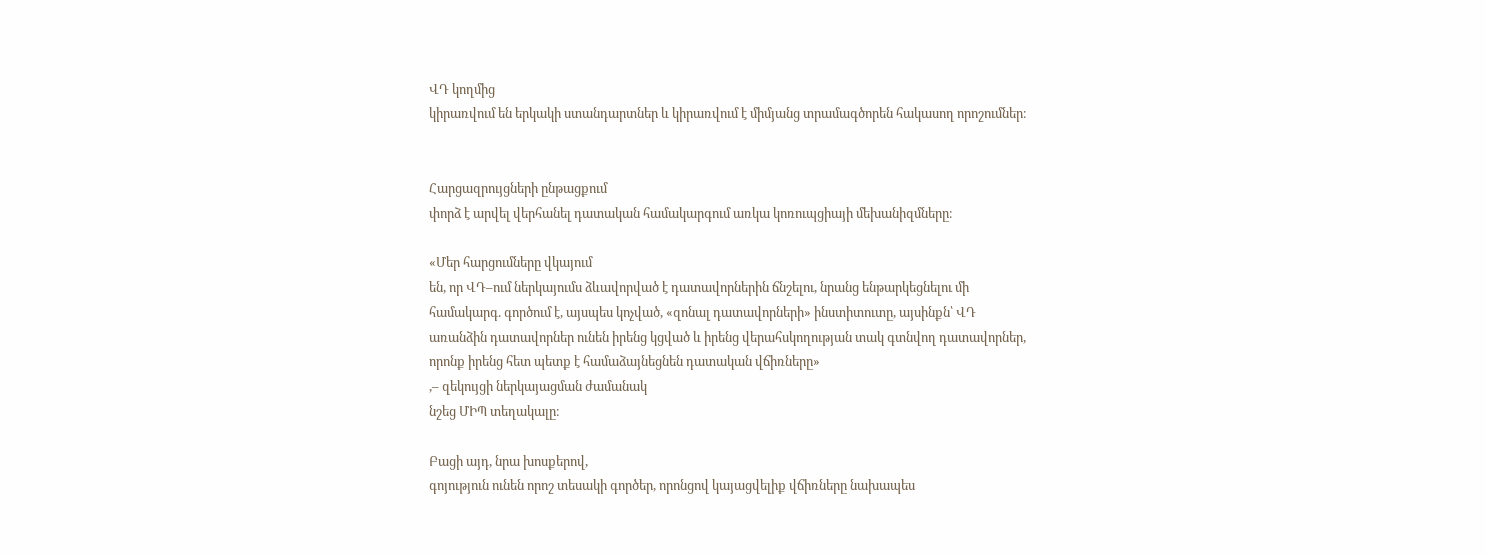ՎԴ կողմից
կիրառվում են երկակի ստանդարտներ և կիրառվում է միմյանց տրամագծորեն հակասող որոշումներ։


Հարցազրույցների ընթացքում
փորձ է արվել վերհանել դատական համակարգում առկա կոռուպցիայի մեխանիզմները։

«Մեր հարցումները վկայում
են, որ ՎԴ–ում ներկայումս ձևավորված է դատավորներին ճնշելու, նրանց ենթարկեցնելու մի
համակարգ. գործում է, այսպես կոչված, «զոնալ դատավորների» ինստիտուտը, այսինքն՝ ՎԴ
առանձին դատավորներ ունեն իրենց կցված և իրենց վերահսկողության տակ գտնվող դատավորներ,
որոնք իրենց հետ պետք է համաձայնեցնեն դատական վճիռները»
,– զեկույցի ներկայացման ժամանակ
նշեց ՄԻՊ տեղակալը։

Բացի այդ, նրա խոսքերով,
գոյություն ունեն որոշ տեսակի գործեր, որոնցով կայացվելիք վճիռները նախապես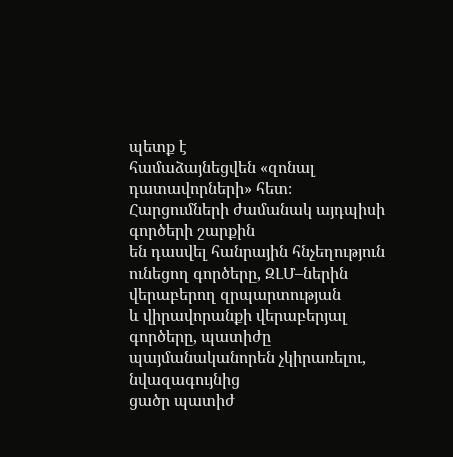պետք է
համաձայնեցվեն «զոնալ դատավորների» հետ։ Հարցումների ժամանակ այդպիսի գործերի շարքին
են դասվել հանրային հնչեղություն ունեցող գործերը, ԶԼՄ–ներին վերաբերող զրպարտության
և վիրավորանքի վերաբերյալ գործերը, պատիժը պայմանականորեն չկիրառելու, նվազագույնից
ցածր պատիժ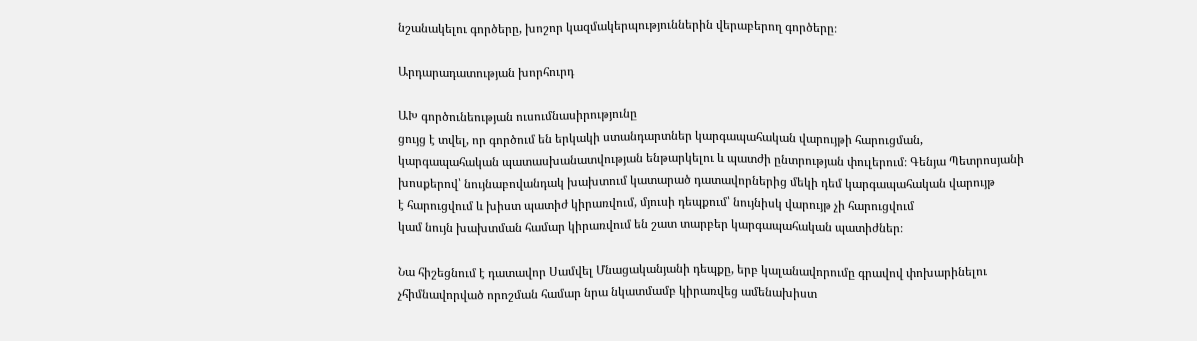նշանակելու գործերը, խոշոր կազմակերպություններին վերաբերող գործերը։

Արդարադատության խորհուրդ

ԱԽ գործունեության ուսումնասիրությունը
ցույց է տվել, որ գործում են երկակի ստանդարտներ կարգապահական վարույթի հարուցման,
կարգապահական պատասխանատվության ենթարկելու և պատժի ընտրության փուլերում։ Գենյա Պետրոսյանի
խոսքերով՝ նույնաբովանդակ խախտում կատարած դատավորներից մեկի դեմ կարգապահական վարույթ
է հարուցվում և խիստ պատիժ կիրառվում, մյուսի դեպքում՝ նույնիսկ վարույթ չի հարուցվում
կամ նույն խախտման համար կիրառվում են շատ տարբեր կարգապահական պատիժներ։

Նա հիշեցնում է դատավոր Սամվել Մնացականյանի դեպքը, երբ կալանավորումը գրավով փոխարինելու
չհիմնավորված որոշման համար նրա նկատմամբ կիրառվեց ամենախիստ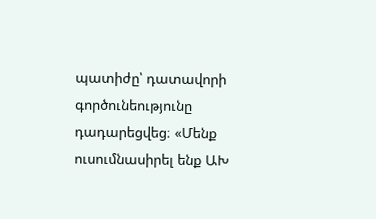պատիժը՝ դատավորի գործունեությունը
դադարեցվեց։ «Մենք ուսումնասիրել ենք ԱԽ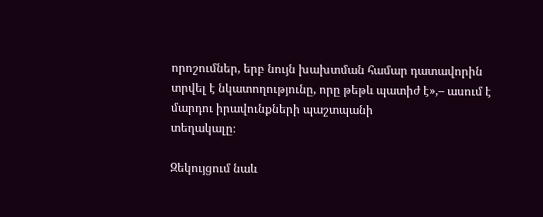որոշումներ, երբ նույն խախտման համար դատավորին
տրվել է նկատողությունը, որը թեթև պատիժ է»,– ասում է մարդու իրավունքների պաշտպանի
տեղակալը։

Զեկույցում նաև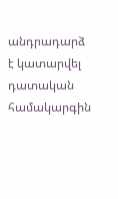անդրադարձ
է կատարվել դատական համակարգին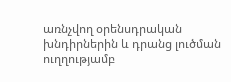առնչվող օրենսդրական խնդիրներին և դրանց լուծման ուղղությամբ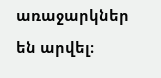առաջարկներ են արվել։